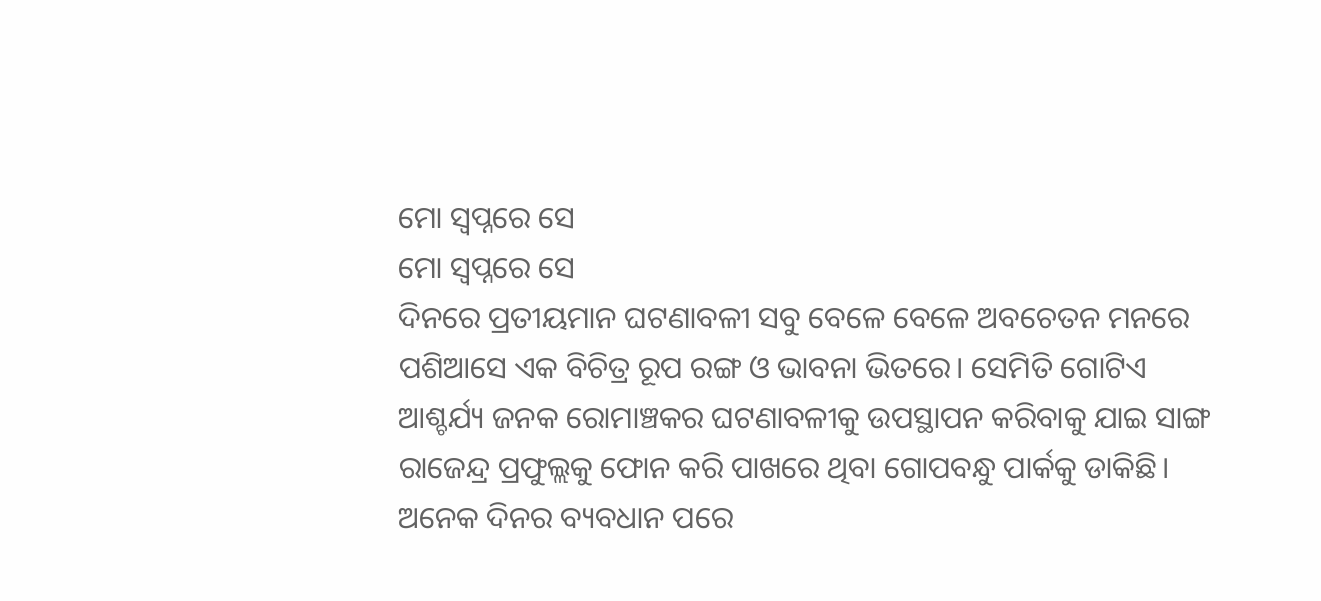ମୋ ସ୍ଵପ୍ନରେ ସେ
ମୋ ସ୍ଵପ୍ନରେ ସେ
ଦିନରେ ପ୍ରତୀୟମାନ ଘଟଣାବଳୀ ସବୁ ବେଳେ ବେଳେ ଅବଚେତନ ମନରେ ପଶିଆସେ ଏକ ବିଚିତ୍ର ରୂପ ରଙ୍ଗ ଓ ଭାବନା ଭିତରେ। ସେମିତି ଗୋଟିଏ ଆଶ୍ଚର୍ଯ୍ୟ ଜନକ ରୋମାଞ୍ଚକର ଘଟଣାବଳୀକୁ ଉପସ୍ଥାପନ କରିବାକୁ ଯାଇ ସାଙ୍ଗ ରାଜେନ୍ଦ୍ର ପ୍ରଫୁଲ୍ଲକୁ ଫୋନ କରି ପାଖରେ ଥିବା ଗୋପବନ୍ଧୁ ପାର୍କକୁ ଡାକିଛି। ଅନେକ ଦିନର ବ୍ୟବଧାନ ପରେ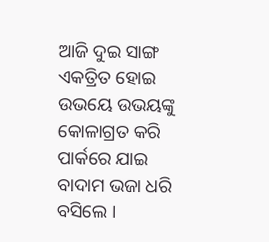ଆଜି ଦୁଇ ସାଙ୍ଗ ଏକତ୍ରିତ ହୋଇ ଉଭୟେ ଉଭୟଙ୍କୁ କୋଳାଗ୍ରତ କରି ପାର୍କରେ ଯାଇ ବାଦାମ ଭଜା ଧରି ବସିଲେ ।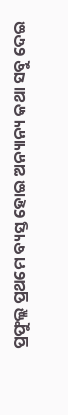ପ୍ରଫୁଲ୍ଲ ପ୍ରଥମେ ବ୍ୟସ୍ତ ହୋଇ ଅନ୍ୟାନ୍ୟ କଥା ସବୁ ଦେଇ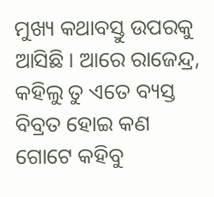ମୁଖ୍ୟ କଥାବସ୍ତୁ ଉପରକୁ ଆସିଛି। ଆରେ ରାଜେନ୍ଦ୍ର, କହିଲୁ ତୁ ଏତେ ବ୍ୟସ୍ତ ବିବ୍ରତ ହୋଇ କଣ ଗୋଟେ କହିବୁ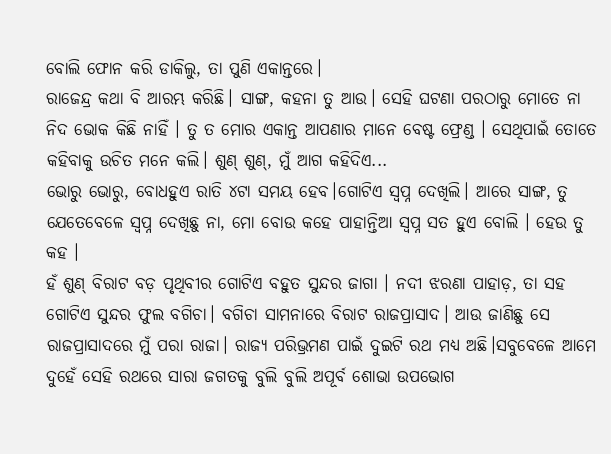ବୋଲି ଫୋନ କରି ଡାକିଲୁ, ତା ପୁଣି ଏକାନ୍ତରେ।
ରାଜେନ୍ଦ୍ର କଥା ବି ଆରମ୍ଭ କରିଛି। ସାଙ୍ଗ, କହନା ତୁ ଆଉ। ସେହି ଘଟଣା ପରଠାରୁ ମୋତେ ନା ନିଦ ଭୋକ କିଛି ନାହିଁ । ତୁ ତ ମୋର ଏକାନ୍ତ ଆପଣାର ମାନେ ବେଷ୍ଟ ଫ୍ରେଣ୍ଡ । ସେଥିପାଇଁ ତୋତେ କହିବାକୁ ଉଚିତ ମନେ କଲି। ଶୁଣ୍ ଶୁଣ୍, ମୁଁ ଆଗ କହିଦିଏ...
ଭୋରୁ ଭୋରୁ, ବୋଧହୁଏ ରାତି ୪ଟା ସମୟ ହେବ।ଗୋଟିଏ ସ୍ଵପ୍ନ ଦେଖିଲି। ଆରେ ସାଙ୍ଗ, ତୁ ଯେତେବେଳେ ସ୍ଵପ୍ନ ଦେଖିଛୁ ନା, ମୋ ବୋଉ କହେ ପାହାନ୍ତିଆ ସ୍ଵପ୍ନ ସତ ହୁଏ ବୋଲି । ହେଉ ତୁ କହ ।
ହଁ ଶୁଣ୍ ବିରାଟ ବଡ଼ ପୃଥିବୀର ଗୋଟିଏ ବହୁତ ସୁନ୍ଦର ଜାଗା । ନଦୀ ଝରଣା ପାହାଡ଼, ତା ସହ ଗୋଟିଏ ସୁନ୍ଦର ଫୁଲ ବଗିଚା। ବଗିଚା ସାମନାରେ ବିରାଟ ରାଜପ୍ରାସାଦ। ଆଉ ଜାଣିଛୁ ସେ ରାଜପ୍ରାସାଦରେ ମୁଁ ପରା ରାଜା। ରାଜ୍ୟ ପରିଭ୍ରମଣ ପାଇଁ ଦୁଇଟି ରଥ ମଧ୍ୟ ଅଛି।ସବୁବେଳେ ଆମେ ଦୁହେଁ ସେହି ରଥରେ ସାରା ଜଗତକୁ ବୁଲି ବୁଲି ଅପୂର୍ବ ଶୋଭା ଉପଭୋଗ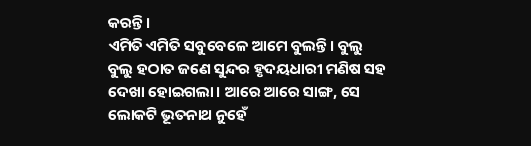କରନ୍ତି।
ଏମିତି ଏମିତି ସବୁବେଳେ ଆମେ ବୁଲନ୍ତି। ବୁଲୁ ବୁଲୁ ହଠାତ ଜଣେ ସୁନ୍ଦର ହୃଦୟଧାରୀ ମଣିଷ ସହ ଦେଖା ହୋଇଗଲା। ଆରେ ଆରେ ସାଙ୍ଗ, ସେ ଲୋକଟି ଭୂତନାଥ ନୁହେଁ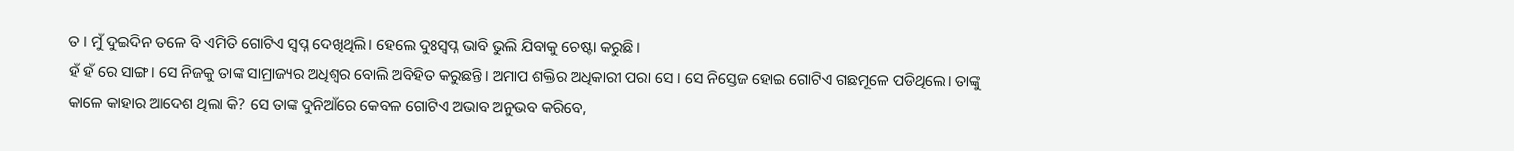ତ । ମୁଁ ଦୁଇଦିନ ତଳେ ବି ଏମିତି ଗୋଟିଏ ସ୍ଵପ୍ନ ଦେଖିଥିଲି। ହେଲେ ଦୁଃସ୍ଵପ୍ନ ଭାବି ଭୁଲି ଯିବାକୁ ଚେଷ୍ଟା କରୁଛି।
ହଁ ହଁ ରେ ସାଙ୍ଗ। ସେ ନିଜକୁ ତାଙ୍କ ସାମ୍ରାଜ୍ୟର ଅଧିଶ୍ଵର ବୋଲି ଅବିହିତ କରୁଛନ୍ତି। ଅମାପ ଶକ୍ତିର ଅଧିକାରୀ ପରା ସେ । ସେ ନିସ୍ତେଜ ହୋଇ ଗୋଟିଏ ଗଛମୂଳେ ପଡିଥିଲେ। ତାଙ୍କୁ କାଳେ କାହାର ଆଦେଶ ଥିଲା କି? ସେ ତାଙ୍କ ଦୁନିଆଁରେ କେବଳ ଗୋଟିଏ ଅଭାବ ଅନୁଭବ କରିବେ,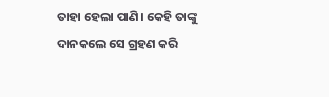ତାହା ହେଲା ପାଣି। କେହି ତାଙ୍କୁ ଦାନକଲେ ସେ ଗ୍ରହଣ କରି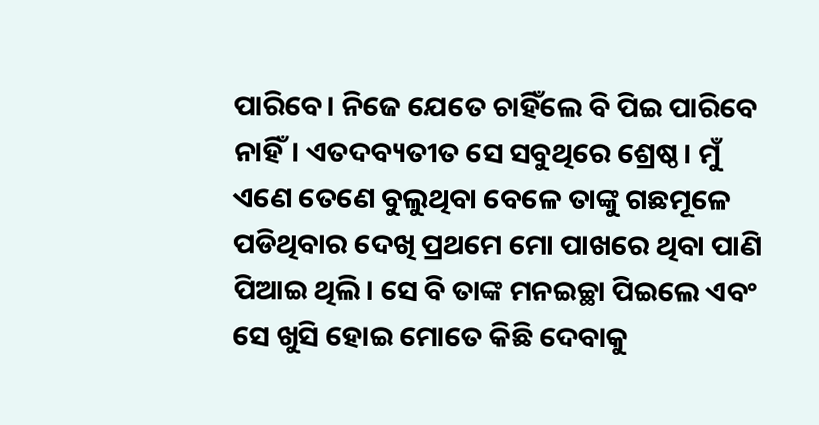ପାରିବେ। ନିଜେ ଯେତେ ଚାହିଁଲେ ବି ପିଇ ପାରିବେ ନାହିଁ। ଏତଦବ୍ୟତୀତ ସେ ସବୁଥିରେ ଶ୍ରେଷ୍ଠ। ମୁଁ ଏଣେ ତେଣେ ବୁଲୁଥିବା ବେଳେ ତାଙ୍କୁ ଗଛମୂଳେ ପଡିଥିବାର ଦେଖି ପ୍ରଥମେ ମୋ ପାଖରେ ଥିବା ପାଣି ପିଆଇ ଥିଲି। ସେ ବି ତାଙ୍କ ମନଇଚ୍ଛା ପିଇଲେ ଏବଂ ସେ ଖୁସି ହୋଇ ମୋତେ କିଛି ଦେବାକୁ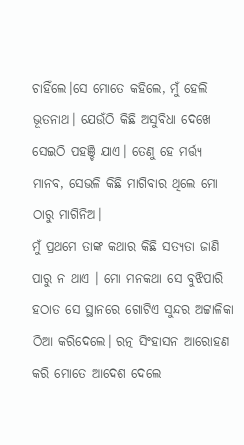ଚାହିଁଲେ।ସେ ମୋତେ କହିଲେ, ମୁଁ ହେଲି ଭୂତନାଥ। ଯେଉଁଠି କିଛି ଅସୁବିଧା ଦେଖେ ସେଇଠି ପହଞ୍ଚି ଯାଏ। ତେଣୁ ହେ ମର୍ତ୍ତ୍ୟ ମାନବ, ସେଭଳି କିଛି ମାଗିବାର ଥିଲେ ମୋ ଠାରୁ ମାଗିନିଅ।
ମୁଁ ପ୍ରଥମେ ତାଙ୍କ କଥାର କିଛି ସତ୍ୟତା ଜାଣି ପାରୁ ନ ଥାଏ । ମୋ ମନକଥା ସେ ବୁଝିପାରି ହଠାତ ସେ ସ୍ଥାନରେ ଗୋଟିଏ ସୁନ୍ଦର ଅଟ୍ଟାଳିକା ଠିଆ କରିଦେଲେ। ରତ୍ନ ସିଂହାସନ ଆରୋହଣ କରି ମୋତେ ଆଦେଶ ଦେଲେ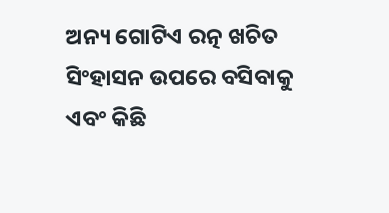ଅନ୍ୟ ଗୋଟିଏ ରତ୍ନ ଖଚିତ ସିଂହାସନ ଉପରେ ବସିବାକୁ ଏବଂ କିଛି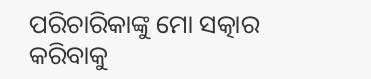ପରିଚାରିକାଙ୍କୁ ମୋ ସତ୍କାର କରିବାକୁ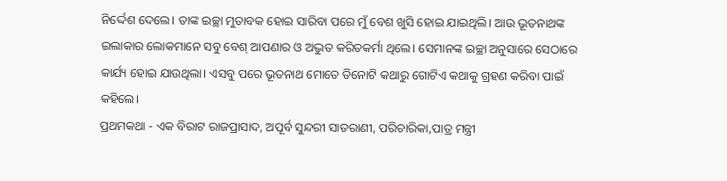ନିର୍ଦ୍ଦେଶ ଦେଲେ। ତାଙ୍କ ଇଚ୍ଛା ମୁତାବକ ହୋଇ ସାରିବା ପରେ ମୁଁ ବେଶ ଖୁସି ହୋଇ ଯାଇଥିଲି। ଆଉ ଭୂତନାଥଙ୍କ ଇଲାକାର ଲୋକମାନେ ସବୁ ବେଶ୍ ଆପଣାର ଓ ଅଦ୍ଭୁତ କରିତକର୍ମା ଥିଲେ। ସେମାନଙ୍କ ଇଚ୍ଛା ଅନୁସାରେ ସେଠାରେ କାର୍ଯ୍ୟ ହୋଇ ଯାଉଥିଲା। ଏସବୁ ପରେ ଭୂତନାଥ ମୋତେ ତିନୋଟି କଥାରୁ ଗୋଟିଏ କଥାକୁ ଗ୍ରହଣ କରିବା ପାଇଁ କହିଲେ।
ପ୍ରଥମକଥା - ଏକ ବିରାଟ ରାଜପ୍ରାସାଦ, ଅପୂର୍ବ ସୁନ୍ଦରୀ ସାତରାଣୀ, ପରିଚାରିକା,ପାତ୍ର ମନ୍ତ୍ରୀ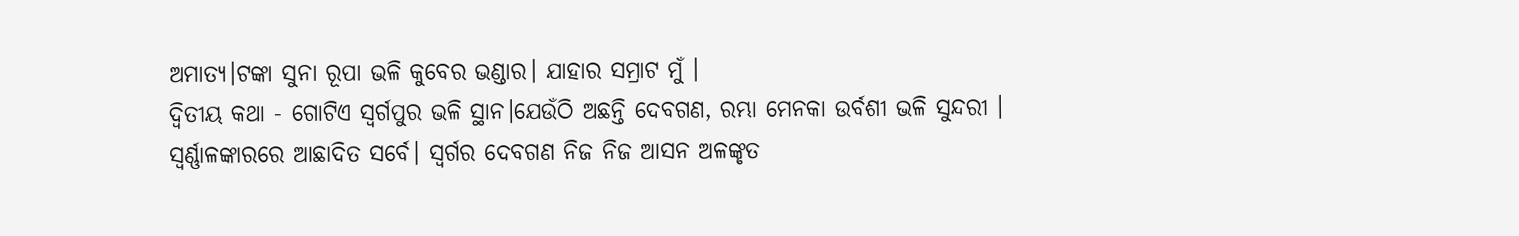ଅମାତ୍ୟ।ଟଙ୍କା ସୁନା ରୂପା ଭଳି କୁବେର ଭଣ୍ଡାର। ଯାହାର ସମ୍ରାଟ ମୁଁ ।
ଦ୍ଵିତୀୟ କଥା - ଗୋଟିଏ ସ୍ଵର୍ଗପୁର ଭଳି ସ୍ଥାନ।ଯେଉଁଠି ଅଛନ୍ତି ଦେବଗଣ, ରମ୍ଭା ମେନକା ଉର୍ବଶୀ ଭଳି ସୁନ୍ଦରୀ । ସ୍ଵର୍ଣ୍ଣାଳଙ୍କାରରେ ଆଛାଦିତ ସର୍ବେ। ସ୍ଵର୍ଗର ଦେବଗଣ ନିଜ ନିଜ ଆସନ ଅଳଙ୍କୃତ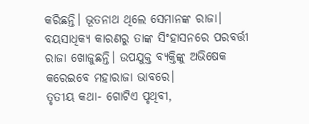କରିଛନ୍ତି। ଭୂତନାଥ ଥିଲେ ସେମାନଙ୍କ ରାଜା। ବୟସାଧିକ୍ୟ କାରଣରୁ ତାଙ୍କ ସିଂହାସନରେ ପରବର୍ତ୍ତୀ ରାଜା ଖୋଜୁଛନ୍ତି। ଉପଯୁକ୍ତ ବ୍ୟକ୍ତିଙ୍କୁ ଅଭିଷେକ କରେଇବେ ମହାରାଜା ଭାବରେ।
ତୃତୀୟ କଥା- ଗୋଟିଏ ପୃଥିବୀ,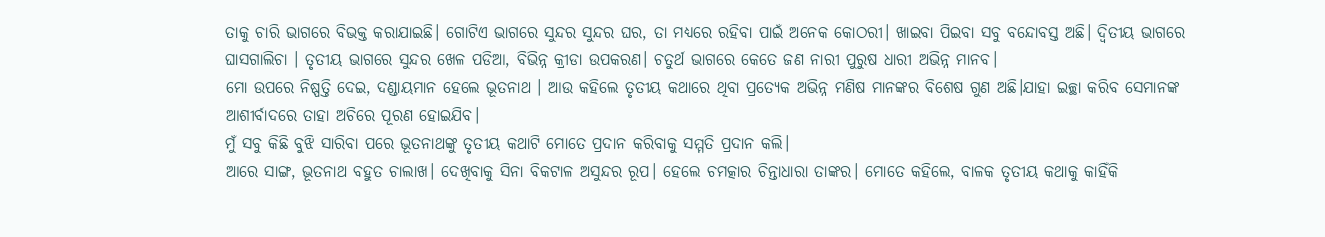ତାକୁ ଚାରି ଭାଗରେ ବିଭକ୍ତ କରାଯାଇଛି। ଗୋଟିଏ ଭାଗରେ ସୁନ୍ଦର ସୁନ୍ଦର ଘର, ତା ମଧ୍ୟରେ ରହିବା ପାଇଁ ଅନେକ କୋଠରୀ। ଖାଇବା ପିଇବା ସବୁ ବନ୍ଦୋବସ୍ତ ଅଛି। ଦ୍ଵିତୀୟ ଭାଗରେ ଘାସଗାଲିଚା । ତୃତୀୟ ଭାଗରେ ସୁନ୍ଦର ଖେଳ ପଡିଆ, ବିଭିନ୍ନ କ୍ରୀଡା ଉପକରଣ। ଚତୁର୍ଥ ଭାଗରେ କେତେ ଜଣ ନାରୀ ପୁରୁଷ ଧାରୀ ଅଭିନ୍ନ ମାନବ।
ମୋ ଉପରେ ନିଷ୍ପତ୍ତି ଦେଇ, ଦଣ୍ଡାୟମାନ ହେଲେ ଭୂତନାଥ । ଆଉ କହିଲେ ତୃତୀୟ କଥାରେ ଥିବା ପ୍ରତ୍ୟେକ ଅଭିନ୍ନ ମଣିଷ ମାନଙ୍କର ବିଶେଷ ଗୁଣ ଅଛି।ଯାହା ଇଚ୍ଛା କରିବ ସେମାନଙ୍କ ଆଶୀର୍ବାଦରେ ତାହା ଅଚିରେ ପୂରଣ ହୋଇଯିବ।
ମୁଁ ସବୁ କିଛି ବୁଝି ସାରିବା ପରେ ଭୂତନାଥଙ୍କୁ ତୃତୀୟ କଥାଟି ମୋତେ ପ୍ରଦାନ କରିବାକୁ ସମ୍ମତି ପ୍ରଦାନ କଲି।
ଆରେ ସାଙ୍ଗ, ଭୂତନାଥ ବହୁତ ଚାଲାଖ। ଦେଖିବାକୁ ସିନା ବିକଟାଳ ଅସୁନ୍ଦର ରୂପ। ହେଲେ ଚମତ୍କାର ଚିନ୍ତାଧାରା ତାଙ୍କର। ମୋତେ କହିଲେ, ବାଳକ ତୃତୀୟ କଥାକୁ କାହିଁକି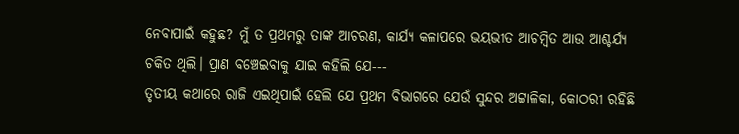ନେବାପାଇଁ କହୁଛ? ମୁଁ ତ ପ୍ରଥମରୁ ତାଙ୍କ ଆଚରଣ, କାର୍ଯ୍ୟ କଳାପରେ ଭୟଭୀତ ଆଚମ୍ବିତ ଆଉ ଆଶ୍ଚର୍ଯ୍ୟ ଚକିତ ଥିଲି। ପ୍ରାଣ ବଞ୍ଚେଇବାକୁ ଯାଇ କହିଲି ଯେ---
ତୃତୀୟ କଥାରେ ରାଜି ଏଇଥିପାଇଁ ହେଲି ଯେ ପ୍ରଥମ ବିଭାଗରେ ଯେଉଁ ସୁନ୍ଦର ଅଟ୍ଟାଳିକା, କୋଠରୀ ରହିଛି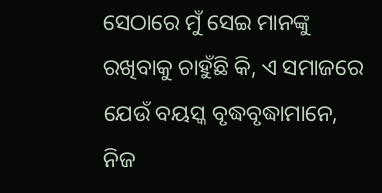ସେଠାରେ ମୁଁ ସେଇ ମାନଙ୍କୁ ରଖିବାକୁ ଚାହୁଁଛି କି, ଏ ସମାଜରେ ଯେଉଁ ବୟସ୍କ ବୃଦ୍ଧବୃଦ୍ଧାମାନେ, ନିଜ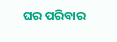ଘର ପରିବାର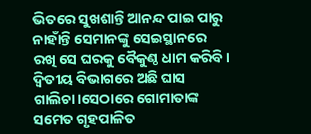ଭିତରେ ସୁଖଶାନ୍ତି ଆନନ୍ଦ ପାଇ ପାରୁ ନାହାଁନ୍ତି ସେମାନଙ୍କୁ ସେଇସ୍ଥାନରେ ରଖି ସେ ଘରକୁ ବୈକୁଣ୍ଠ ଧାମ କରିବି। ଦ୍ଵିତୀୟ ବିଭାଗରେ ଅଛି ଘାସ ଗାଲିଚା।ସେଠାରେ ଗୋମାତାଙ୍କ ସମେତ ଗୃହପାଳିତ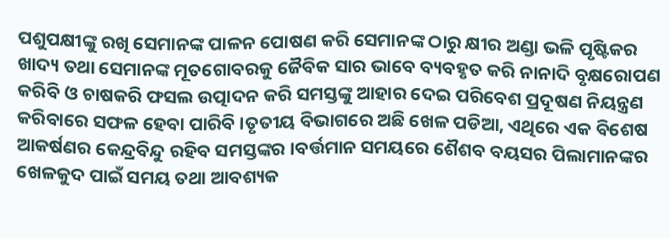ପଶୁପକ୍ଷୀଙ୍କୁ ରଖି ସେମାନଙ୍କ ପାଳନ ପୋଷଣ କରି ସେମାନଙ୍କ ଠାରୁ କ୍ଷୀର ଅଣ୍ଡା ଭଳି ପୃଷ୍ଟିକର ଖାଦ୍ୟ ତଥା ସେମାନଙ୍କ ମୂତଗୋବରକୁ ଜୈବିକ ସାର ଭାବେ ବ୍ୟବହୃତ କରି ନାନାଦି ବୃକ୍ଷରୋପଣ କରିବି ଓ ଚାଷକରି ଫସଲ ଉତ୍ପାଦନ କରି ସମସ୍ତଙ୍କୁ ଆହାର ଦେଇ ପରିବେଶ ପ୍ରଦୂଷଣ ନିୟନ୍ତ୍ରଣ କରିବାରେ ସଫଳ ହେବା ପାରିବି ।ତୃତୀୟ ବିଭାଗରେ ଅଛି ଖେଳ ପଡିଆ, ଏଥିରେ ଏକ ବିଶେଷ ଆକର୍ଷଣର କେନ୍ଦ୍ରବିନ୍ଦୁ ରହିବ ସମସ୍ତଙ୍କର ।ବର୍ତ୍ତମାନ ସମୟରେ ଶୈଶବ ବୟସର ପିଲାମାନଙ୍କର ଖେଳକୁଦ ପାଇଁ ସମୟ ତଥା ଆବଶ୍ୟକ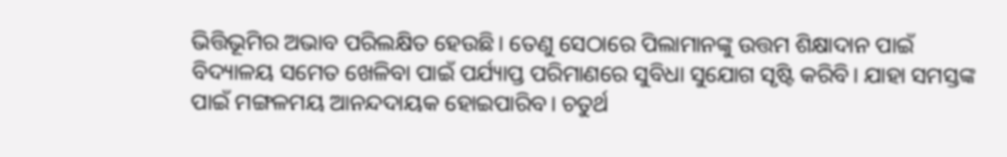ଭିତ୍ତିଭୂମିର ଅଭାବ ପରିଲକ୍ଷିତ ହେଉଛି। ତେଣୁ ସେଠାରେ ପିଲାମାନଙ୍କୁ ଉତ୍ତମ ଶିକ୍ଷାଦାନ ପାଇଁ ବିଦ୍ୟାଳୟ ସମେତ ଖେଳିବା ପାଇଁ ପର୍ଯ୍ୟାପ୍ତ ପରିମାଣରେ ସୁବିଧା ସୁଯୋଗ ସୃଷ୍ଟି କରିବି। ଯାହା ସମସ୍ତଙ୍କ ପାଇଁ ମଙ୍ଗଳମୟ ଆନନ୍ଦଦାୟକ ହୋଇପାରିବ। ଚତୁର୍ଥ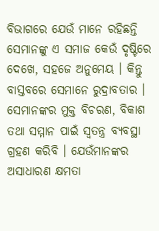ବିଭାଗରେ ଯେଉଁ ମାନେ ରହିଛନ୍ତି ସେମାନଙ୍କୁ ଏ ସମାଜ କେଉଁ ଦୃଷ୍ଟିରେ ଦେଖେ, ସହଜେ ଅନୁମେୟ । କିନ୍ତୁ ବାସ୍ତବରେ ସେମାନେ ରୁଦ୍ରାବତାର । ସେମାନଙ୍କର ମୁକ୍ତ ବିଚରଣ, ବିକାଶ ତଥା ସମ୍ମାନ ପାଇଁ ସ୍ଵତନ୍ତ୍ର ବ୍ୟବସ୍ଥା ଗ୍ରହଣ କରିବି । ଯେଉଁମାନଙ୍କର ଅସାଧାରଣ କ୍ଷମତା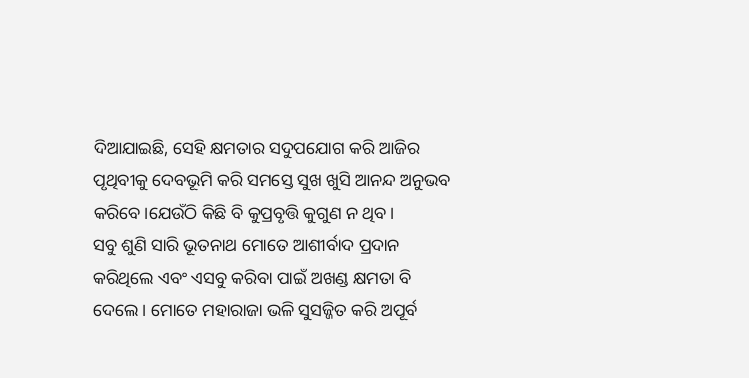ଦିଆଯାଇଛି, ସେହି କ୍ଷମତାର ସଦୁପଯୋଗ କରି ଆଜିର ପୃଥିବୀକୁ ଦେବଭୂମି କରି ସମସ୍ତେ ସୁଖ ଖୁସି ଆନନ୍ଦ ଅନୁଭବ କରିବେ।ଯେଉଁଠି କିଛି ବି କୁପ୍ରବୃତ୍ତି କୁଗୁଣ ନ ଥିବ।
ସବୁ ଶୁଣି ସାରି ଭୂତନାଥ ମୋତେ ଆଶୀର୍ବାଦ ପ୍ରଦାନ କରିଥିଲେ ଏବଂ ଏସବୁ କରିବା ପାଇଁ ଅଖଣ୍ଡ କ୍ଷମତା ବି ଦେଲେ । ମୋତେ ମହାରାଜା ଭଳି ସୁସଜ୍ଜିତ କରି ଅପୂର୍ବ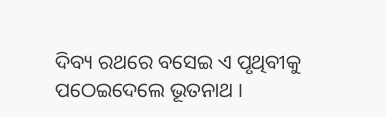ଦିବ୍ୟ ରଥରେ ବସେଇ ଏ ପୃଥିବୀକୁ ପଠେଇଦେଲେ ଭୂତନାଥ ।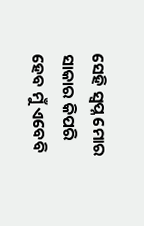ସେହି ସ୍ଵପ୍ନ ମୋର ସାକାର କିପରି ହେବ ମୁଁ ଏବେବି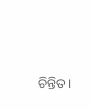ଚିନ୍ତିତ।